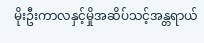မိုးဦးကာလနှင့်မှိုအဆိပ်သင့်အန္တရာယ်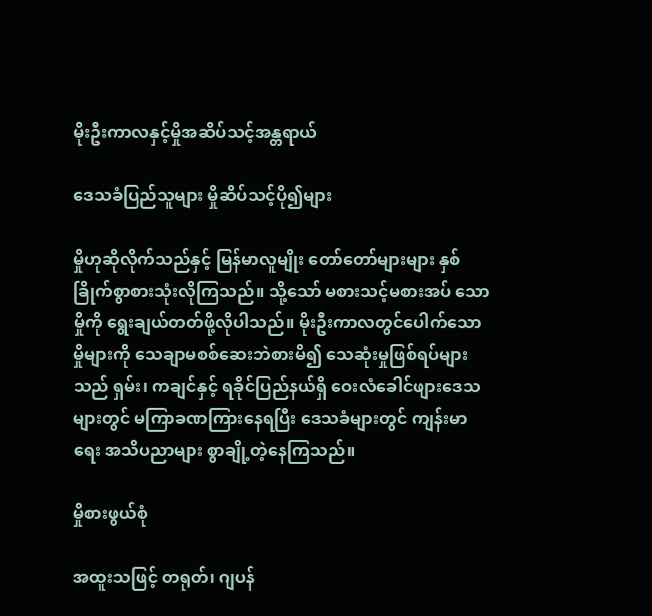မိုးဦးကာလနှင့်မှိုအဆိပ်သင့်အန္တရာယ်

ဒေသခံပြည်သူများ မှိုဆိပ်သင့်ပို၍များ

မှိုဟုဆိုလိုက်သည်နှင့် မြန်မာလူမျိုး တော်တော်များများ နှစ်ခြိုက်စွာစားသုံးလိုကြသည်။ သို့သော် မစားသင့်မစားအပ် သောမှိုကို ရွေးချယ်တတ်ဖို့လိုပါသည်။ မိုးဦးကာလတွင်ပေါက်သော မှိုများကို သေချာမစစ်ဆေးဘဲစားမိ၍ သေဆုံးမှုဖြစ်ရပ်များသည် ရှမ်း၊ ကချင်နှင့် ရခိုင်ပြည်နယ်ရှိ ဝေးလံခေါင်ဖျားဒေသများတွင် မကြာခဏကြားနေရပြီး ဒေသခံများတွင် ကျန်းမာရေး အသိပညာများ စွာချို့တဲ့နေကြသည်။

မှိုစားဖွယ်စုံ

အထူးသဖြင့် တရုတ်၊ ဂျပန်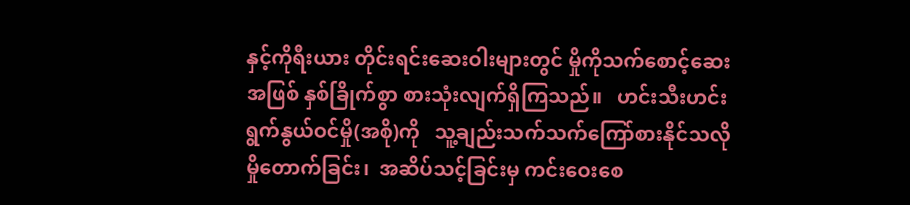နှင့်ကိုရီးယား တိုင်းရင်းဆေးဝါးများတွင် မှိုကိုသက်စောင့်ဆေးအဖြစ် နှစ်ခြိုက်စွာ စားသုံးလျက်ရှိကြသည်။   ဟင်းသီးဟင်းရွက်နွယ်ဝင်မှို(အစို)ကို   သူ့ချည်းသက်သက်ကြော်စားနိုင်သလို  မှိုတောက်ခြင်း၊  အဆိပ်သင့်ခြင်းမှ ကင်းဝေးစေ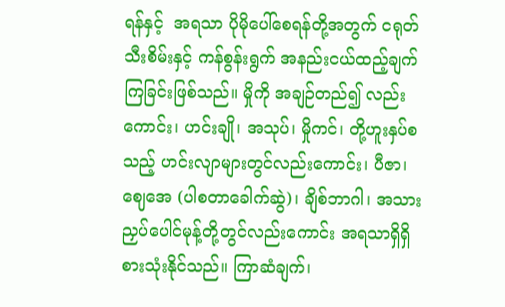ရန်နှင့်  အရသာ ပိုမိုပေါ်စေရန်တို့အတွက် ငရုတ်သီးစိမ်းနှင့် ကန်စွန်းရွက် အနည်းငယ်ထည့်ချက်ကြခြင်းဖြစ်သည်။ မှိုကို အချဉ်တည်၍ လည်းကောင်း၊ ဟင်းချို၊ အသုပ်၊ မှိုကင်၊ တို့ဟူးနှပ်စသည့် ဟင်းလျာများတွင်လည်းကောင်း၊ ပီဇာ၊ ဈေအေ (ပါစတာခေါက်ဆွဲ)၊ ချိစ်ဘာဂါ၊ အသားညှပ်ပေါင်မုန့်တို့တွင်လည်းကောင်း အရသာရှိရှိစားသုံးနိုင်သည်။ ကြာဆံချက်၊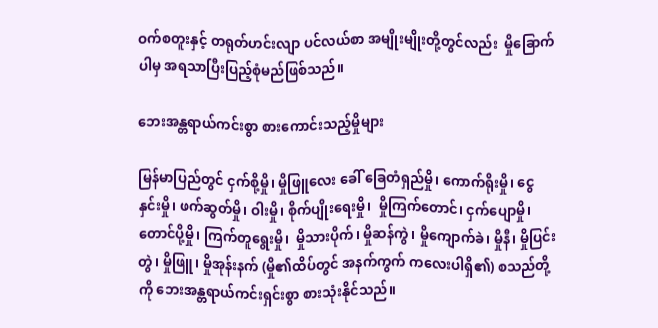ဝက်စတူးနှင့် တရုတ်ဟင်းလျာ ပင်လယ်စာ အမျိုးမျိုးတို့တွင်လည်း  မှိုခြောက်ပါမှ အရသာပြီးပြည့်စုံမည်ဖြစ်သည်။

ဘေးအန္တရာယ်ကင်းစွာ စားကောင်းသည့်မှိုများ

မြန်မာပြည်တွင် ငှက်စို့မှို၊ မှိုဖြူလေး ခေါ် ခြေတံရှည်မှို၊ ကောက်ရိုးမှို၊ ငွေနှင်းမှို၊ ဖက်ဆွတ်မှို၊ ဝါးမှို၊ စိုက်ပျိုးရေးမှို၊  မှိုကြက်တောင်၊ ငှက်ပျောမှို၊  တောင်ပို့မှို၊ ကြက်တူရွေးမှို၊  မှိုသားပိုက်၊ မှိုဆန်ကွဲ၊ မှိုကျောက်ခဲ၊ မှိုနီ၊ မှိုပြင်းတွဲ၊ မှိုဖြူ၊ မှိုအုန်းနက် (မှို၏ထိပ်တွင် အနက်ကွက် ကလေးပါရှိ၏) စသည်တို့ကို ဘေးအန္တရာယ်ကင်းရှင်းစွာ စားသုံးနိုင်သည်။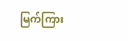မြက်ကြား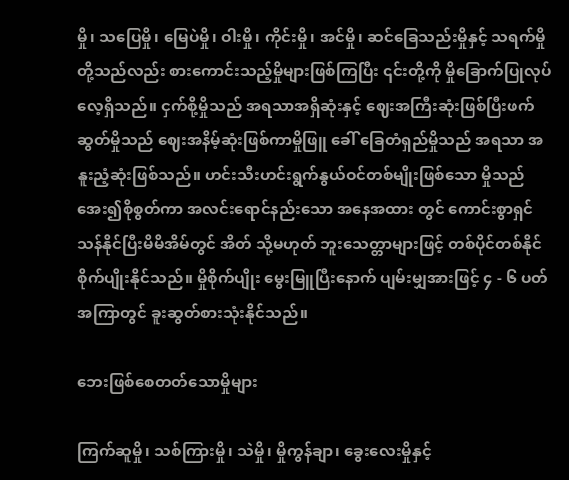မှို၊ သပြေမှို၊ မြေပဲမှို၊ ဝါးမှို၊ ကိုင်းမှို၊ အင်မှို၊ ဆင်ခြေသည်းမှိုနှင့် သရက်မှိုတို့သည်လည်း စားကောင်းသည့်မှိုများဖြစ်ကြပြီး ၎င်းတို့ကို မှိုခြောက်ပြုလုပ်လေ့ရှိသည်။ ငှက်စို့မှိုသည် အရသာအရှိဆုံးနှင့် ဈေးအကြီးဆုံးဖြစ်ပြီးဖက်ဆွတ်မှိုသည် ဈေးအနိမ့်ဆုံးဖြစ်ကာမှိုဖြူ ခေါ် ခြေတံရှည်မှိုသည် အရသာ အနူးညံ့ဆုံးဖြစ်သည်။ ဟင်းသီးဟင်းရွက်နွယ်ဝင်တစ်မျိုးဖြစ်သော မှိုသည် အေး၍စိုစွတ်ကာ အလင်းရောင်နည်းသော အနေအထား တွင် ကောင်းစွာရှင်သန်နိုင်ပြီးမိမိအိမ်တွင် အိတ် သို့မဟုတ် ဘူးသေတ္တာများဖြင့် တစ်ပိုင်တစ်နိုင်စိုက်ပျိုးနိုင်သည်။ မှိုစိုက်ပျိုး မွေးမြူပြီးနောက် ပျမ်းမျှအားဖြင့် ၄ - ၆ ပတ်အကြာတွင် ခူးဆွတ်စားသုံးနိုင်သည်။

ဘေးဖြစ်စေတတ်သောမှိုများ

ကြက်ဆူမှို၊ သစ်ကြားမှို၊ သဲမှို၊ မှိုကွန်ချာ၊ ခွေးလေးမှိုနှင့်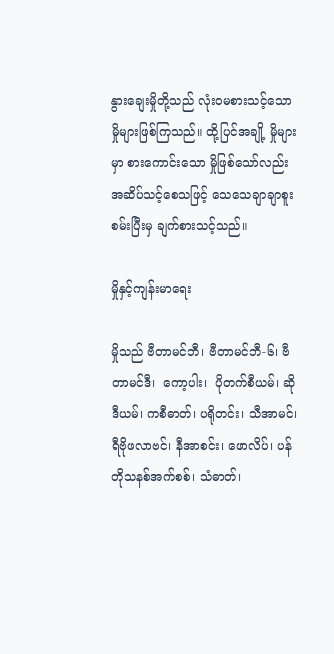နွားချေးမှိုတို့သည် လုံး၀မစားသင့်သော မှိုများဖြစ်ကြသည်။ ထို့ပြင်အချို့ မှိုများမှာ စားကောင်းသော မှိုဖြစ်သော်လည်း အဆိပ်သင့်စေသဖြင့် သေသေချာချာစူးစမ်းပြီးမှ ချက်စားသင့်သည်။

မှိုနှင့်ကျန်းမာရေး

မှိုသည် ဗီတာမင်ဘီ၊ ဗီတာမင်ဘီ-၆၊ ဗီတာမင်ဒီ၊  ကော့ပါး၊  ပိုတက်စီယမ်၊ ဆိုဒီယမ်၊ ကစီဓာတ်၊ ပရိုတင်း၊ သီအာမင်၊ ရီဗိုဖလာဗင်၊ နီအာစင်း၊ ဖောလိပ်၊ ပန်တိုသနစ်အက်စစ်၊ သံဓာတ်၊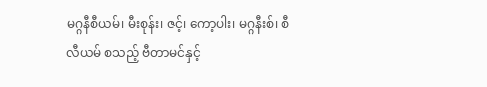မဂ္ဂနီစီယမ်၊ မီးစုန်း၊ ဇင့်၊ ကော့ပါး၊ မဂ္ဂနီးစ်၊ စီလီယမ် စသည့် ဗီတာမင်နှင့်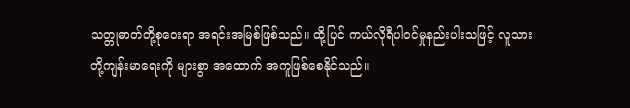သတ္တုဓာတ်တို့စုဝေးရာ အရင်းအမြစ်ဖြစ်သည်။ ထို့ပြင် ကယ်လိုရီပါဝင်မှုနည်းပါးသဖြင့် လူသားတို့ကျန်းမာရေးကို များစွာ အထောက် အကူဖြစ်စေနိုင်သည်။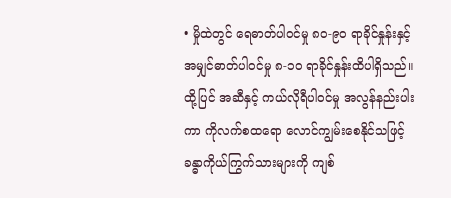• မှိုထဲတွင် ရေဓာတ်ပါဝင်မှု ၈၀-၉၀ ရာခိုင်နှုန်းနှင့် အမျှင်ဓာတ်ပါဝင်မှု ၈-၁၀ ရာခိုင်နှုန်းထိပါရှိသည်။ ထို့ပြင် အဆီနှင့် ကယ်လိုရီပါဝင်မှု အလွန်နည်းပါးကာ ကိုလက်စထရော လောင်ကျွမ်းစေနိုင်သဖြင့်  ခန္ဓာကိုယ်ကြွက်သားများကို ကျစ်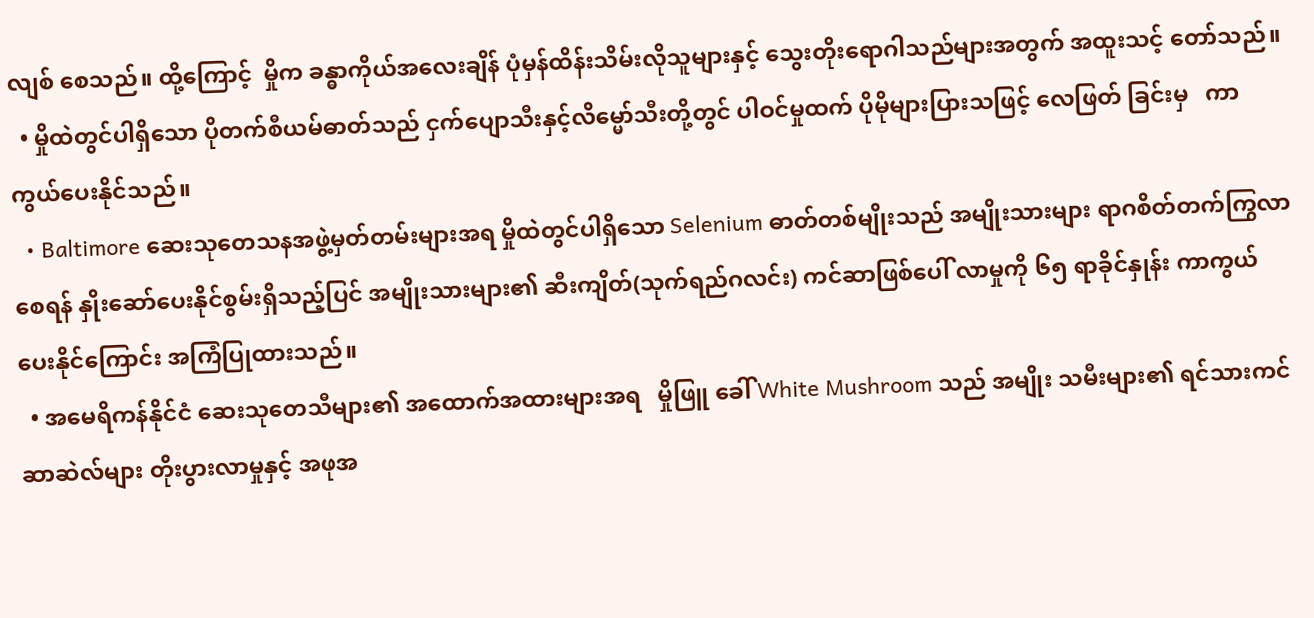လျစ် စေသည်။ ထို့ကြောင့်  မှိုက ခန္ဓာကိုယ်အလေးချိန် ပုံမှန်ထိန်းသိမ်းလိုသူများနှင့် သွေးတိုးရောဂါသည်များအတွက် အထူးသင့် တော်သည်။
  • မှိုထဲတွင်ပါရှိသော ပိုတက်စီယမ်ဓာတ်သည် ငှက်ပျောသီးနှင့်လိမ္မော်သီးတို့တွင် ပါဝင်မှုထက် ပိုမိုများပြားသဖြင့် လေဖြတ် ခြင်းမှ   ကာကွယ်ပေးနိုင်သည်။
  • Baltimore ဆေးသုတေသနအဖွဲ့မှတ်တမ်းများအရ မှိုထဲတွင်ပါရှိသော Selenium ဓာတ်တစ်မျိုးသည် အမျိုးသားများ ရာဂစိတ်တက်ကြွလာစေရန် နှိုးဆော်ပေးနိုင်စွမ်းရှိသည့်ပြင် အမျိုးသားများ၏ ဆီးကျိတ်(သုက်ရည်ဂလင်း) ကင်ဆာဖြစ်ပေါ် လာမှုကို ၆၅ ရာခိုင်နှုန်း ကာကွယ်ပေးနိုင်ကြောင်း အကြံပြုထားသည်။
  • အမေရိကန်နိုင်ငံ ဆေးသုတေသီများ၏ အထောက်အထားများအရ   မှိုဖြူ ခေါ် White Mushroom သည် အမျိုး သမီးများ၏ ရင်သားကင်ဆာဆဲလ်များ တိုးပွားလာမှုနှင့် အဖုအ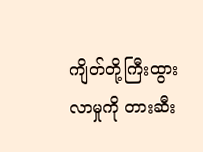ကျိတ်တို့ကြီးထွားလာမှုကို တားဆီး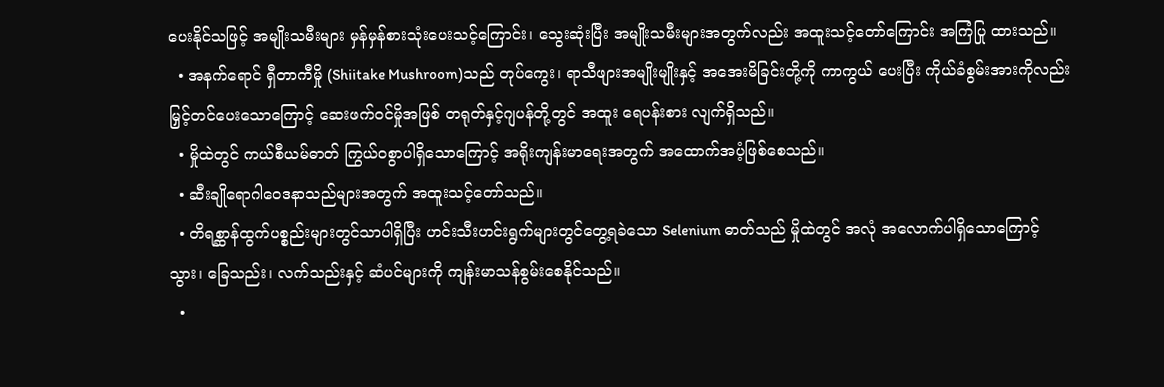ပေးနိုင်သဖြင့် အမျိုးသမီးများ မှန်မှန်စားသုံးပေးသင့်ကြောင်း၊ သွေးဆုံးပြီး အမျိုးသမီးများအတွက်လည်း အထူးသင့်တော်ကြောင်း အကြံပြု ထားသည်။
  • အနက်ရောင် ရှီတာကီမှို (Shiitake Mushroom)သည် တုပ်ကွေး၊ ရာသီဖျားအမျိုးမျိုးနှင့် အအေးမိခြင်းတို့ကို ကာကွယ် ပေးပြီး ကိုယ်ခံစွမ်းအားကိုလည်း မြှင့်တင်ပေးသောကြောင့် ဆေးဖက်ဝင်မှိုအဖြစ် တရုတ်နှင့်ဂျပန်တို့တွင် အထူး ရေပန်းစား လျက်ရှိသည်။
  • မှိုထဲတွင် ကယ်စီယမ်ဓာတ် ကြွယ်ဝစွာပါရှိသောကြောင့် အရိုးကျန်းမာရေးအတွက် အထောက်အပံ့ဖြစ်စေသည်။
  • ဆီးချိုရောဂါဝေဒနာသည်များအတွက် အထူးသင့်တော်သည်။
  • တိရစ္ဆာန်ထွက်ပစ္စည်းများတွင်သာပါရှိပြီး ဟင်းသီးဟင်းရွက်များတွင်တွေ့ရခဲသော Selenium ဓာတ်သည် မှိုထဲတွင် အလုံ အလောက်ပါရှိသောကြောင့် သွား၊ ခြေသည်း၊ လက်သည်းနှင့် ဆံပင်များကို ကျန်းမာသန်စွမ်းစေနိုင်သည်။
  •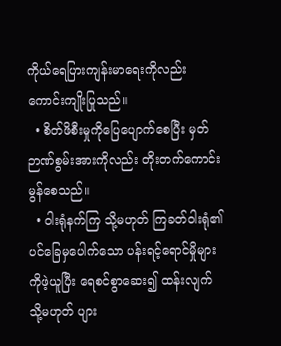ကိုယ်ရေပြားကျန်းမာရေးကိုလည်း ကောင်းကျိုးပြုသည်။
  • စိတ်ဖိစီးမှုကိုပြေပျောက်စေပြီး မှတ်ဉာဏ်စွမ်းအားကိုလည်း တိုးတက်ကောင်းမွန်စေသည်။
  • ဝါးရုံနက်ကြ သို့မဟုတ် ကြခတ်ဝါးရုံ၏ ပင်ခြေမှပေါက်သော ပန်းရင့်ရောင်မှိုများကိုဖဲ့ယူပြီး ရေစင်စွာဆေး၍ ထန်းလျက် သို့မဟုတ် ပျား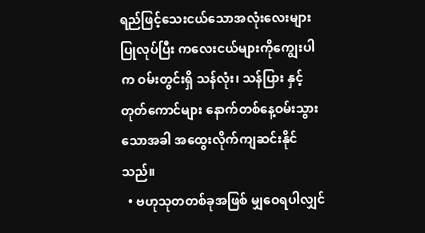ရည်ဖြင့်သေးငယ်သောအလုံးလေးများပြုလုပ်ပြီး ကလေးငယ်များကိုကျွေးပါက ဝမ်းတွင်းရှိ သန်လုံး၊ သန်ပြား နှင့် တုတ်ကောင်များ နောက်တစ်နေ့ဝမ်းသွားသောအခါ အထွေးလိုက်ကျဆင်းနိုင်သည်။
  • ဗဟုသုတတစ်ခုအဖြစ် မျှဝေရပါလျှင်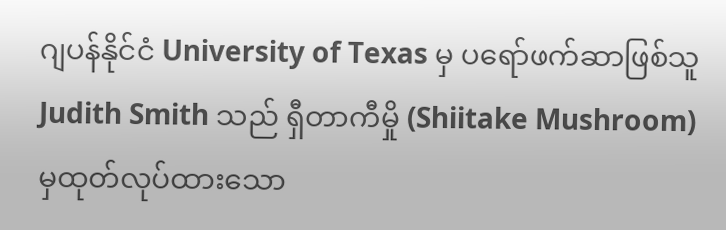ဂျပန်နိုင်ငံ University of Texas မှ ပရော်ဖက်ဆာဖြစ်သူ Judith Smith သည် ရှီတာကီမှို (Shiitake Mushroom) မှထုတ်လုပ်ထားသော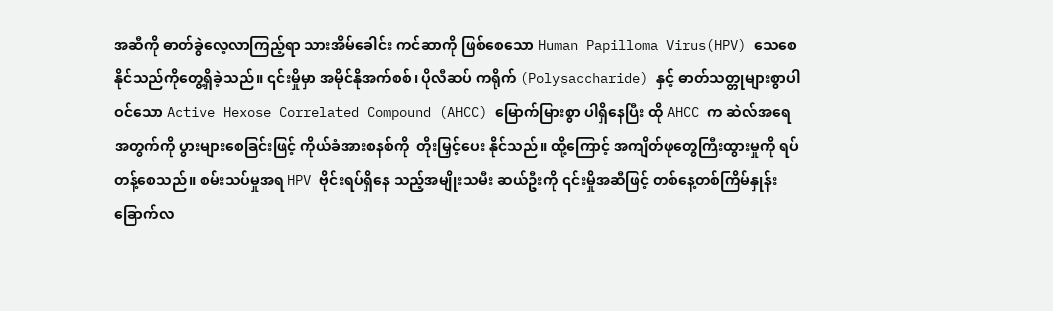အဆီကို ဓာတ်ခွဲလေ့လာကြည့်ရာ သားအိမ်ခေါင်း ကင်ဆာကို ဖြစ်စေသော Human Papilloma Virus(HPV) သေစေနိုင်သည်ကိုတွေ့ရှိခဲ့သည်။ ၎င်းမှိုမှာ အမိုင်နိုအက်စစ်၊ ပိုလီဆပ် ကရိုက် (Polysaccharide) နှင့် ဓာတ်သတ္တုများစွာပါဝင်သော Active Hexose Correlated Compound (AHCC) မြောက်မြားစွာ ပါရှိနေပြီး ထို AHCC က ဆဲလ်အရေအတွက်ကို ပွားများစေခြင်းဖြင့် ကိုယ်ခံအားစနစ်ကို  တိုးမြှင့်ပေး နိုင်သည်။ ထို့ကြောင့် အကျိတ်ဖုတွေကြီးထွားမှုကို ရပ်တန့်စေသည်။ စမ်းသပ်မှုအရ HPV ဗိုင်းရပ်ရှိနေ သည့်အမျိုးသမီး ဆယ်ဦးကို ၎င်းမှိုအဆီဖြင့် တစ်နေ့တစ်ကြိမ်နှုန်း ခြောက်လ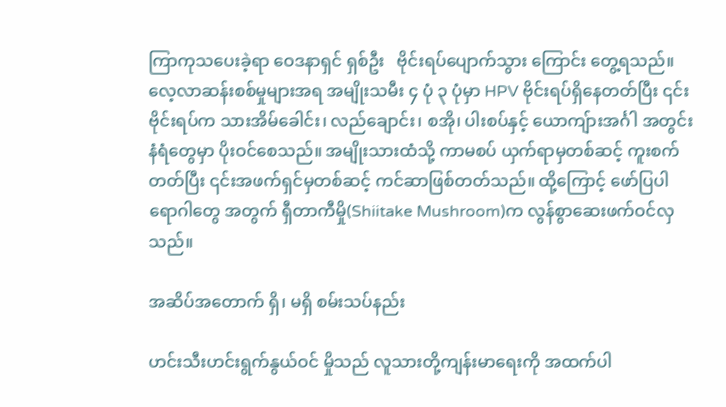ကြာကုသပေးခဲ့ရာ ဝေဒနာရှင် ရှစ်ဦး   ဗိုင်းရပ်ပျောက်သွား ကြောင်း တွေ့ရသည်။ လေ့လာဆန်းစစ်မှုများအရ အမျိုးသမီး ၄ ပုံ ၃ ပုံမှာ HPV ဗိုင်းရပ်ရှိနေတတ်ပြီး ၎င်းဗိုင်းရပ်က သားအိမ်ခေါင်း၊ လည်ချောင်း၊ စအို၊ ပါးစပ်နှင့် ယောကျ်ားအင်္ဂါ အတွင်းနံရံတွေမှာ ပိုးဝင်စေသည်။ အမျိုးသားထံသို့ ကာမစပ် ယှက်ရာမှတစ်ဆင့် ကူးစက်တတ်ပြီး ၎င်းအဖက်ရှင်မှတစ်ဆင့် ကင်ဆာဖြစ်တတ်သည်။ ထို့ကြောင့် ဖော်ပြပါရောဂါတွေ အတွက် ရှီတာကီမှို(Shiitake Mushroom)က လွန်စွာဆေးဖက်ဝင်လှသည်။

အဆိပ်အတောက် ရှိ၊ မရှိ စမ်းသပ်နည်း

ဟင်းသီးဟင်းရွက်နွယ်ဝင် မှိုသည် လူသားတို့ကျန်းမာရေးကို အထက်ပါ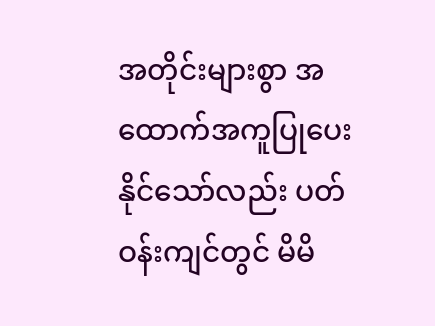အတိုင်းများစွာ အထောက်အကူပြုပေးနိုင်သော်လည်း ပတ်ဝန်းကျင်တွင် မိမိ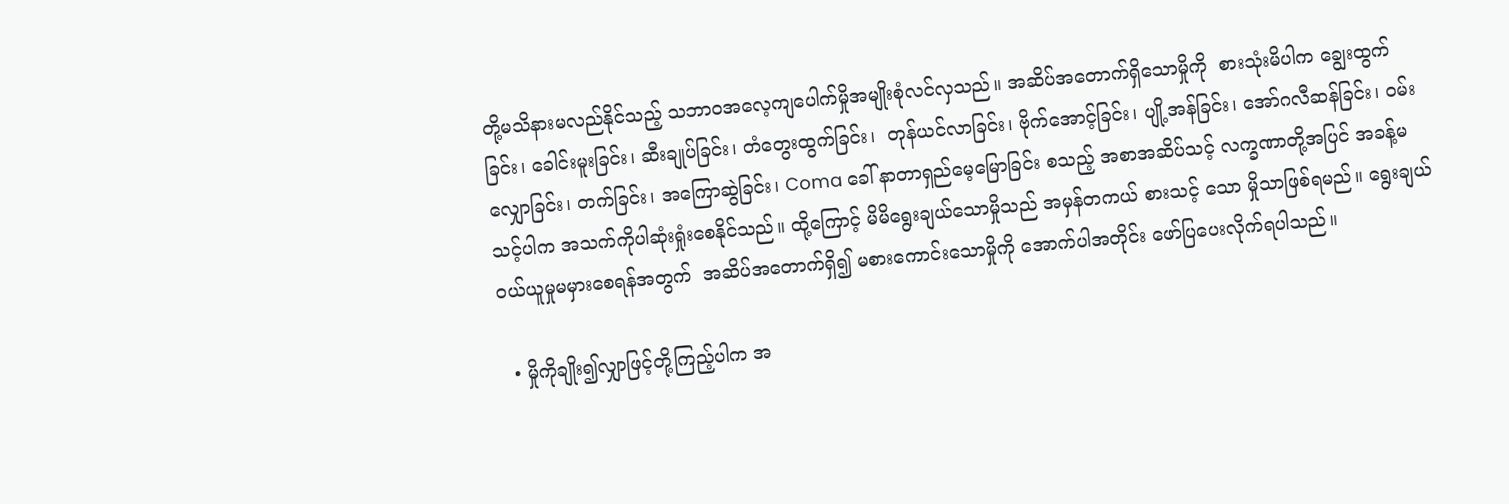တို့မသိနားမလည်နိုင်သည့် သဘာဝအလေ့ကျပေါက်မှိုအမျိုးစုံလင်လှသည်။ အဆိပ်အတောက်ရှိသောမှိုကို  စားသုံးမိပါက ချွေးထွက်ခြင်း၊ ခေါင်းမူးခြင်း၊ ဆီးချုပ်ခြင်း၊ တံတွေးထွက်ခြင်း၊  တုန်ယင်လာခြင်း၊ ဗိုက်အောင့်ခြင်း၊ ပျို့အန်ခြင်း၊ အော်ဂလီဆန်ခြင်း၊ ဝမ်းလျှောခြင်း၊ တက်ခြင်း၊ အကြောဆွဲခြင်း၊ Coma ခေါ် နာတာရှည်မေ့မြောခြင်း စသည့် အစာအဆိပ်သင့် လက္ခဏာတို့အပြင် အခန့်မသင့်ပါက အသက်ကိုပါဆုံးရှုံးစေနိုင်သည်။ ထို့ကြောင့် မိမိရွေးချယ်သောမှိုသည် အမှန်တကယ် စားသင့် သော မှိုသာဖြစ်ရမည်။ ရွေးချယ်ဝယ်ယူမှုမမှားစေရန်အတွက်  အဆိပ်အတောက်ရှိ၍ မစားကောင်းသောမှိုကို အောက်ပါအတိုင်း ဖော်ပြပေးလိုက်ရပါသည်။

  • မှိုကိုချိုး၍လျှာဖြင့်တို့ကြည့်ပါက အ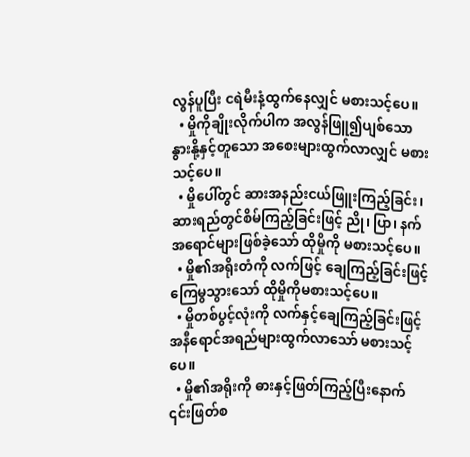လွန်ပူပြီး ငရဲမီးနံ့ထွက်နေလျှင် မစားသင့်ပေ။
  • မှိုကိုချိုးလိုက်ပါက အလွန်ဖြူ၍ပျစ်သော နွားနို့နှင့်တူသော အစေးများထွက်လာလျှင် မစားသင့်ပေ။
  • မှိုပေါ်တွင် ဆားအနည်းငယ်ဖြူးကြည့်ခြင်း၊ ဆားရည်တွင်စိမ်ကြည့်ခြင်းဖြင့် ညို၊ ပြာ၊ နက် အရောင်များဖြစ်ခဲ့သော် ထိုမှိုကို မစားသင့်ပေ။
  • မှို၏အရိုးတံကို လက်ဖြင့် ချေကြည့်ခြင်းဖြင့် ကြေမွသွားသော် ထိုမှိုကိုမစားသင့်ပေ။
  • မှိုတစ်ပွင့်လုံးကို လက်နှင့်ချေကြည့်ခြင်းဖြင့် အနီရောင်အရည်များထွက်လာသော် မစားသင့်ပေ။
  • မှို၏အရိုးကို ဓားနှင့်ဖြတ်ကြည့်ပြီးနောက် ၎င်းဖြတ်စ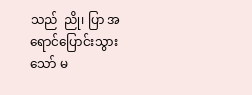သည်  ညို၊ ပြာ အရောင်ပြောင်းသွားသော် မ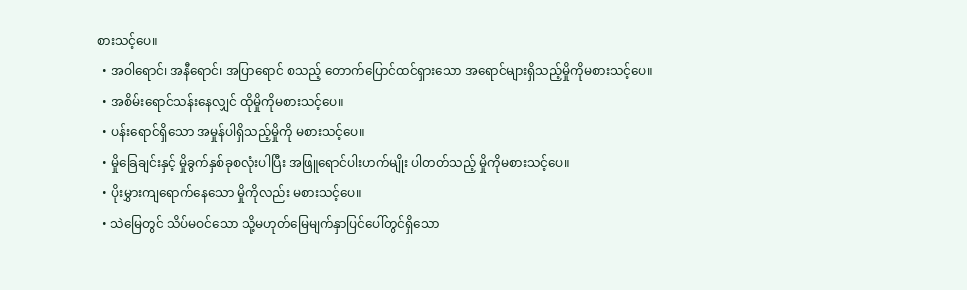စားသင့်ပေ။
  • အဝါရောင်၊ အနီရောင်၊ အပြာရောင် စသည့် တောက်ပြောင်ထင်ရှားသော အရောင်များရှိသည့်မှိုကိုမစားသင့်ပေ။
  • အစိမ်းရောင်သန်းနေလျှင် ထိုမှိုကိုမစားသင့်ပေ။
  • ပန်းရောင်ရှိသော အမှုန်ပါရှိသည့်မှိုကို မစားသင့်ပေ။
  • မှိုခြေချင်းနှင့် မှိုခွက်နှစ်ခုစလုံးပါပြီး အဖြူရောင်ပါးဟက်မျိုး ပါတတ်သည့် မှိုကိုမစားသင့်ပေ။
  • ပိုးမွှားကျရောက်နေသော မှိုကိုလည်း မစားသင့်ပေ။
  • သဲမြေတွင် သိပ်မဝင်သော သို့မဟုတ်မြေမျက်နှာပြင်ပေါ်တွင်ရှိသော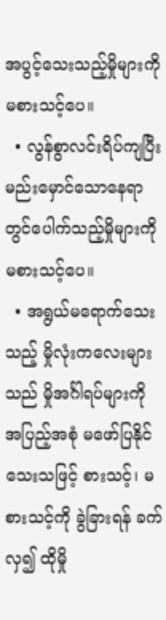အပွင့်သေးသည့်မှိုများကို မစားသင့်ပေ။
  • လွန်စွာလင်းရိပ်ကျပြီး မည်းမှောင်သောနေရာတွင်ပေါက်သည့်မှိုများကို မစားသင့်ပေ။
  • အရွယ်မရောက်သေးသည့် မှိုလုံးကလေးများသည် မှိုအင်္ဂါရပ်များကို အပြည့်အစုံ မဖော်ပြနိုင်သေးသဖြင့် စားသင့်၊ မစားသင့်ကို ခွဲခြားရန် ခက်လှ၍ ထိုမှို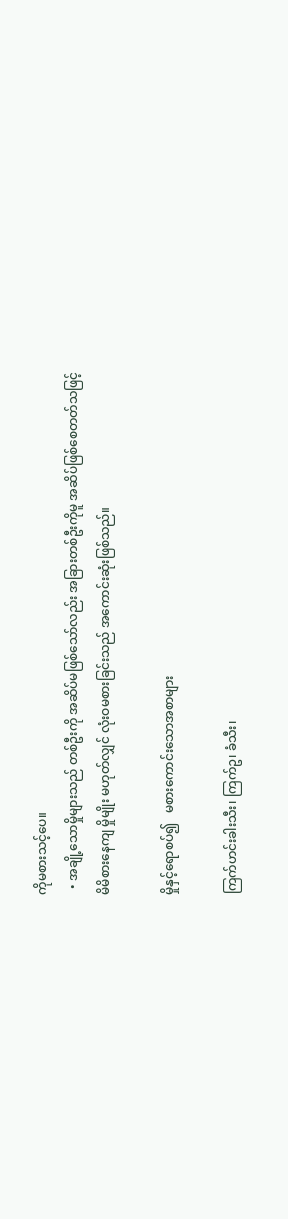ကိုမစားသင့်ပေ။
  • အချို့သောမှိုများသည် တစ်ဦးကို အဆိပ်မဖြစ်သော်လည်း အခြားတစ်ဦးကိုမူ အဆိပ်ဖြစ်စေတတ်သဖြင့် မိမိစားနေကျ မှိုမျိုး မဟုတ်လျှင် လုံးဝမစားခြင်းသည် အကောင်းဆုံးဖြစ်သည်။

မှိုနှင့်ရောစပ်၍   မစားကောင်းသောအစာများ

ကြက်ဟင်းခါးသီး၊ ကြက်ဥ၊ ခံသီး၊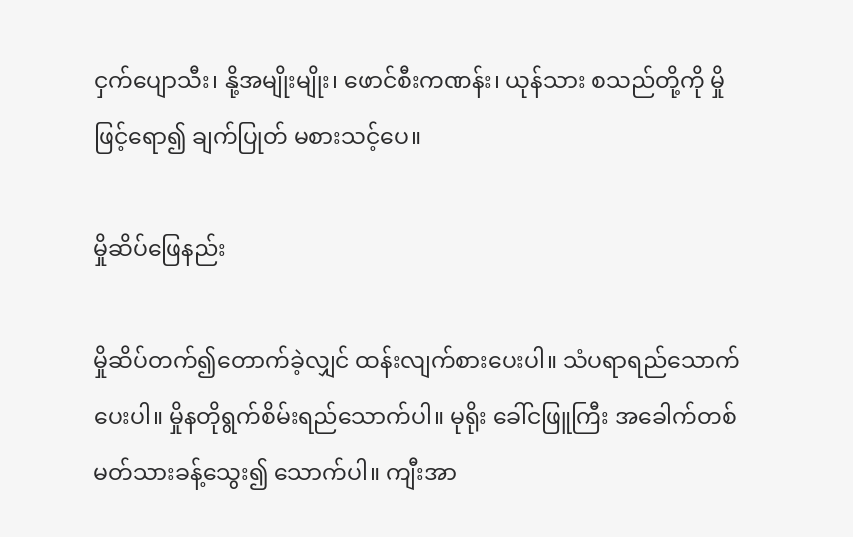ငှက်ပျောသီး၊ နို့အမျိုးမျိုး၊ ဖောင်စီးကဏန်း၊ ယုန်သား စသည်တို့ကို မှိုဖြင့်ရော၍ ချက်ပြုတ် မစားသင့်ပေ။

မှိုဆိပ်ဖြေနည်း

မှိုဆိပ်တက်၍တောက်ခဲ့လျှင် ထန်းလျက်စားပေးပါ။ သံပရာရည်သောက်ပေးပါ။ မှိုနတိုရွက်စိမ်းရည်သောက်ပါ။ မုရိုး ခေါ်ငဖြူကြီး အခေါက်တစ်မတ်သားခန့်သွေး၍ သောက်ပါ။ ကျီးအာ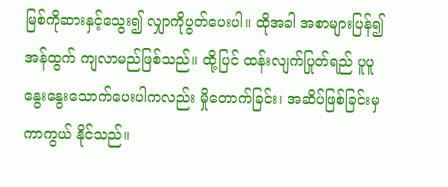မြစ်ကိုဆားနှင့်သွေး၍ လျှာကိုပွတ်ပေးပါ။ ထိုအခါ အစာများပြန်၍ အန်ထွက် ကျလာမည်ဖြစ်သည်။ ထို့ပြင် ထန်းလျက်ပြုတ်ရည် ပူပူနွေးနွေးသောက်ပေးပါကလည်း မှိုတောက်ခြင်း၊ အဆိပ်ဖြစ်ခြင်းမှ ကာကွယ် နိုင်သည်။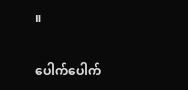။

ပေါက်ပေါက်